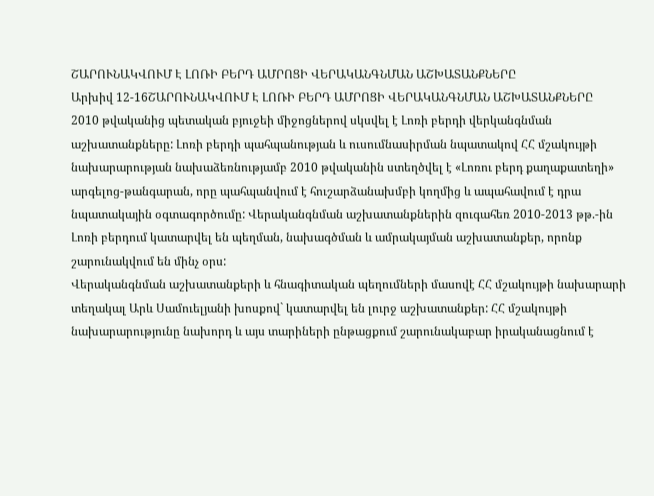ՇԱՐՈՒՆԱԿՎՈՒՄ Է ԼՈՌԻ ԲԵՐԴ ԱՄՐՈՑԻ ՎԵՐԱԿԱՆԳՆՄԱՆ ԱՇԽԱՏԱՆՔՆԵՐԸ
Արխիվ 12-16ՇԱՐՈՒՆԱԿՎՈՒՄ Է ԼՈՌԻ ԲԵՐԴ ԱՄՐՈՑԻ ՎԵՐԱԿԱՆԳՆՄԱՆ ԱՇԽԱՏԱՆՔՆԵՐԸ
2010 թվականից պետական բյուջեի միջոցներով սկսվել է Լոռի բերդի վերկանգնման աշխատանքները: Լոռի բերդի պահպանության և ուսումնասիրման նպատակով ՀՀ մշակույթի նախարարության նախաձեռնությամբ 2010 թվականին ստեղծվել է «Լոռու բերդ քաղաքատեղի» արգելոց-թանգարան, որը պահպանվում է հուշարձանախմբի կողմից և ապահավում է դրա նպատակային օգտագործումը: Վերականգնման աշխատանքներին զուգահեռ 2010-2013 թթ.-ին Լոռի բերդում կատարվել են պեղման, նախագծման և ամրակայման աշխատանքեր, որոնք շարունակվում են մինչ օրս:
Վերականգնման աշխատանքերի և հնագիտական պեղումների մասովէ ՀՀ մշակույթի նախարարի տեղակալ Արև Սամուելյանի խոսքով` կատարվել են լուրջ աշխատանքեր: ՀՀ մշակույթի նախարարությունը նախորդ և այս տարիների ընթացքում շարունակաբար իրականացնում է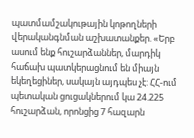պատմամշակութային կոթողների վերականգնման աշխատանքեր. «Երբ ասում ենք հուշարձաններ, մարդիկ հաճախ պատկերացնում են միայն եկեղեցիներ, սակայն այդպես չէ: ՀՀ-ում պետական ցուցակներում կա 24.225 հուշարձան, որոնցից 7 հազարն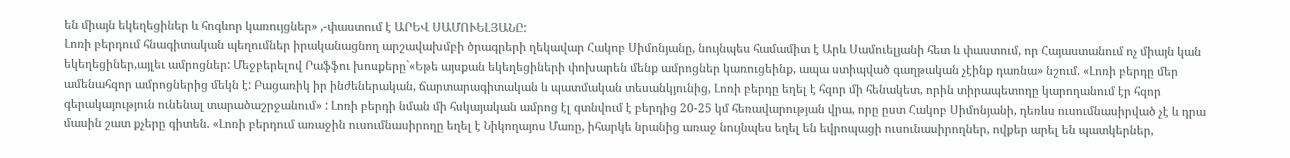են միայն եկեղեցիներ և հոգևոր կառույցներ» ,-փաստում է ԱՐԵՎ ՍԱՄՈՒԵԼՅԱՆԸ:
Լոռի բերդում հնագիտական պեղումներ իրականացնող արշավախմբի ծրագրերի ղեկավար Հակոբ Սիմոնյանը, նույնպես համամիտ է Արև Սամուելյանի հետ և փաստում, որ Հայաստանում ոչ միայն կան եկեղեցիներ,այլեւ ամրոցներ: Մեջբերելով Րաֆֆու խոսքերը`«Եթե այսքան եկեղեցիների փոխարեն մենք ամրոցներ կառուցեինք, ապա ստիպված գաղթական չէինք դառնա» նշում. «Լոռի բերդը մեր ամենահզոր ամրոցներից մեկն է: Բացառիկ իր ինժեներական, ճարտարագիտական և պատմական տեսանկյունից, Լոռի բերդը եղել է հզոր մի հենակետ, որին տիրապետողը կարողանում էր հզոր գերակայություն ունենալ տարածաշրջանում» : Լոռի բերդի նման մի հսկայական ամրոց էլ գտնվում է բերդից 20-25 կմ հեռավարության վրա, որը ըստ Հակոբ Սիմոնյանի, դեռևս ուսումնասիրված չէ և դրա մասին շատ քչերը գիտեն. «Լոռի բերդում առաջին ուսումնասիրողը եղել է Նիկողայոս Մառը, իհարկե նրանից առաջ նույնպես եղել են եվրոպացի ուսունասիրողներ, ովքեր արել են պատկերներ,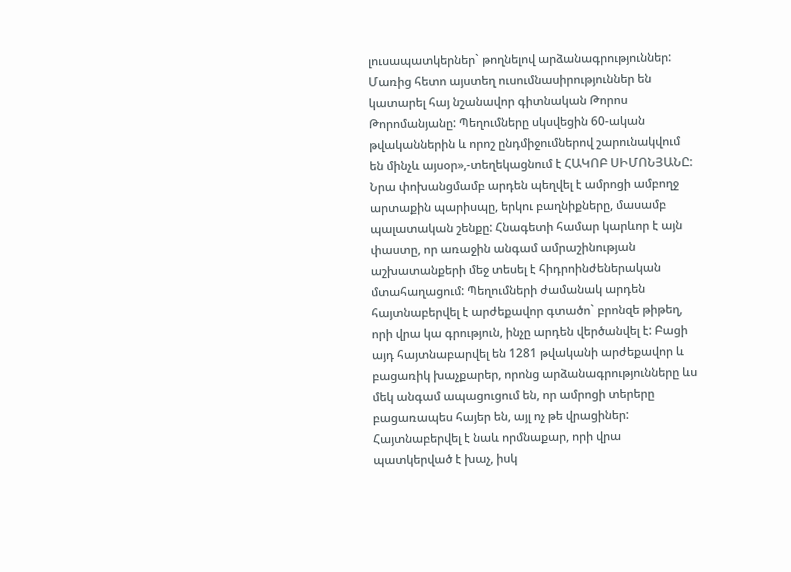լուսապատկերներ` թողնելով արձանագրություններ: Մառից հետո այստեղ ուսումնասիրություններ են կատարել հայ նշանավոր գիտնական Թորոս Թորոմանյանը: Պեղումները սկսվեցին 60-ական թվականներին և որոշ ընդմիջումներով շարունակվում են մինչև այսօր»,-տեղեկացնում է ՀԱԿՈԲ ՍԻՄՈՆՅԱՆԸ: Նրա փոխանցմամբ արդեն պեղվել է ամրոցի ամբողջ արտաքին պարիսպը, երկու բաղնիքները, մասամբ պալատական շենքը: Հնագետի համար կարևոր է այն փաստը, որ առաջին անգամ ամրաշինության աշխատանքերի մեջ տեսել է հիդրոինժեներական մտահաղացում: Պեղումների ժամանակ արդեն հայտնաբերվել է արժեքավոր գտածո` բրոնզե թիթեղ, որի վրա կա գրություն, ինչը արդեն վերծանվել է: Բացի այդ հայտնաբարվել են 1281 թվականի արժեքավոր և բացառիկ խաչքարեր, որոնց արձանագրությունները ևս մեկ անգամ ապացուցում են, որ ամրոցի տերերը բացառապես հայեր են, այլ ոչ թե վրացիներ: Հայտնաբերվել է նաև որմնաքար, որի վրա պատկերված է խաչ, իսկ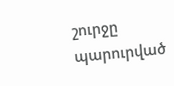շուրջը պարուրված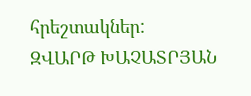հրեշտակներ:
ԶՎԱՐԹ ԽԱՉԱՏՐՅԱՆ